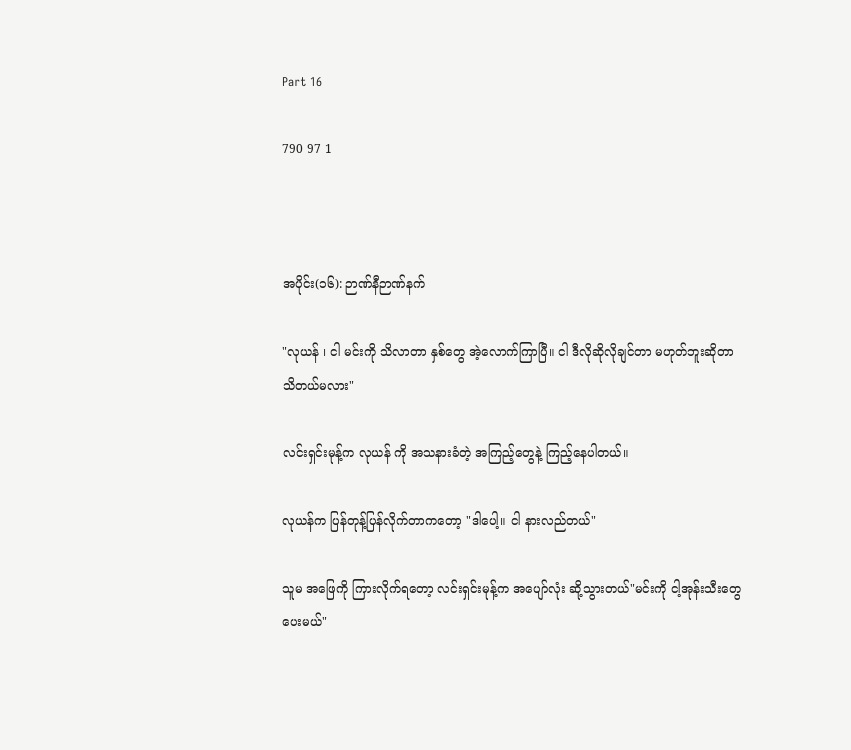Part 16

790 97 1



အပိုင်း(၁၆): ဉာဏ်နီဉာဏ်နက်

"လုယန် ၊ ငါ မင်းကို သိလာတာ နှစ်တွေ အဲ့လောက်ကြာပြီ။ ငါ ဒီလိုဆိုလိုချင်တာ မဟုတ်ဘူးဆိုတာ သိတယ်မလား"

လင်းရှင်းမုန့်က လုယန် ကို အသနားခံတဲ့ အကြည့်တွေနဲ့ ကြည့်နေပါတယ်။

လုယန်က ပြန်တုန့်ပြန်လိုက်တာကတော့ "ဒါပေါ့။ ငါ နားလည်တယ်"

သူမ အဖြေကို ကြားလိုက်ရတော့ လင်းရှင်းမုန့်က အပျော်လုံး ဆို့သွားတယ်"မင်းကို ငါ့အုန်းသီးတွေ ပေးမယ်"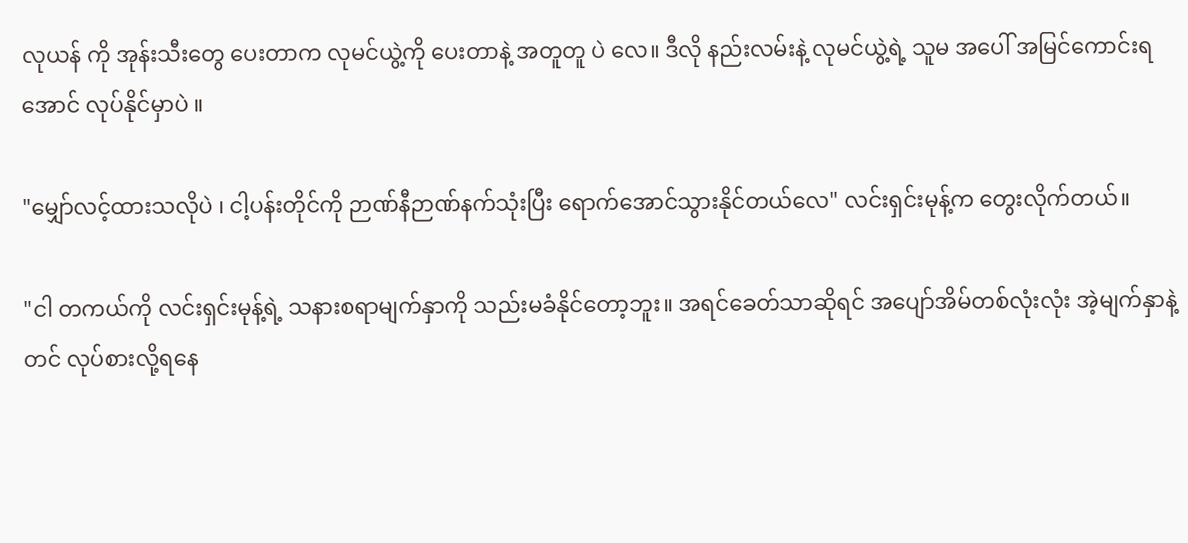လုယန် ကို အုန်းသီးတွေ ပေးတာက လုမင်ယွဲ့ကို ပေးတာနဲ့ အတူတူ ပဲ လေ။ ဒီလို နည်းလမ်းနဲ့ လုမင်ယွဲ့ရဲ့ သူမ အပေါ် အမြင်ကောင်းရအောင် လုပ်နိုင်မှာပဲ ။

"မျှော်လင့်ထားသလိုပဲ ၊ ငါ့ပန်းတိုင်ကို ဉာဏ်နီဉာဏ်နက်သုံးပြီး ရောက်အောင်သွားနိုင်တယ်လေ" လင်းရှင်းမုန့်က တွေးလိုက်တယ်။

"ငါ တကယ်ကို လင်းရှင်းမုန့်ရဲ့ သနားစရာမျက်နှာကို သည်းမခံနိုင်တော့ဘူး။ အရင်ခေတ်သာဆိုရင် အပျော်အိမ်တစ်လုံးလုံး အဲ့မျက်နှာနဲ့ တင် လုပ်စားလို့ရနေ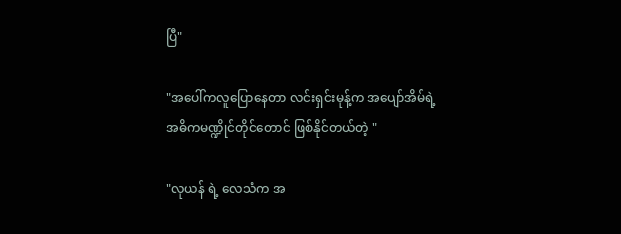ပြီ"

"အပေါ်ကလူပြောနေတာ လင်းရှင်းမုန့်က အပျော်အိမ်ရဲ့ အဓိကမဏ္ဍိုင်တိုင်တောင် ဖြစ်နိုင်တယ်တဲ့ "

"လုယန် ရဲ့ လေသံက အ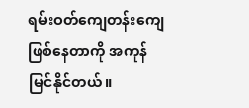ရမ်းဝတ်ကျေတန်းကျေ ဖြစ်နေတာကို အကုန်မြင်နိုင်တယ်။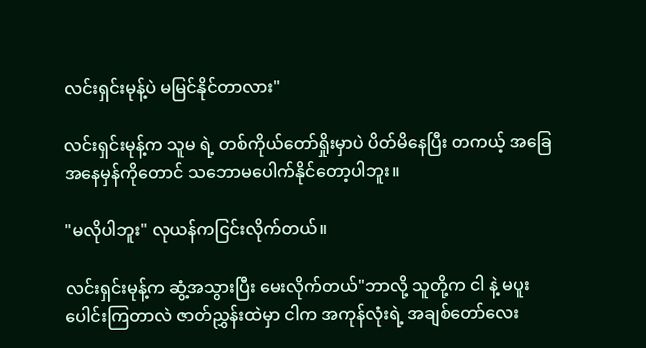လင်းရှင်းမုန့်ပဲ မမြင်နိုင်တာလား"

လင်းရှင်းမုန့်က သူမ ရဲ့ တစ်ကိုယ်တော်ရှိုးမှာပဲ ပိတ်မိနေပြီး တကယ့် အခြေအနေမှန်ကိုတောင် သဘောမပေါက်နိုင်တော့ပါဘူး။

"မလိုပါဘူး" လုယန်ကငြင်းလိုက်တယ်။

လင်းရှင်းမုန့်က ဆွံ့အသွားပြီး မေးလိုက်တယ်"ဘာလို့ သူတို့က ငါ နဲ့ မပူးပေါင်းကြတာလဲ ဇာတ်ညွှန်းထဲမှာ ငါက အကုန်လုံးရဲ့ အချစ်တော်လေး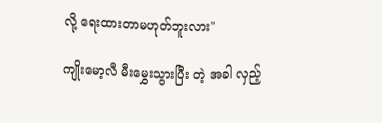လို့ ရေးထားတာမဟုတ်ဘူးလား"

ကျိုးမော့လီ မီးမွှေးသွားပြီး တဲ့ အခါ လှည့်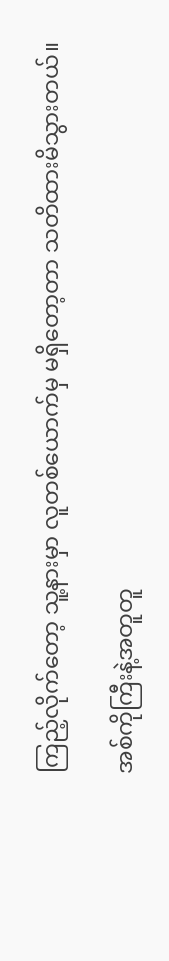ကြည့်လိုက်တော့ သူ့နားမှာ လူတစ်ယောက်မှ မရှိတော့တာ သတိထားမိသွားတယ်။

အစ်ကိုကြီးနဲ့အတူတူ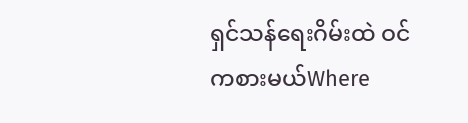ရှင်သန်ရေးဂိမ်းထဲ ဝင်ကစားမယ်Where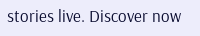stories live. Discover now